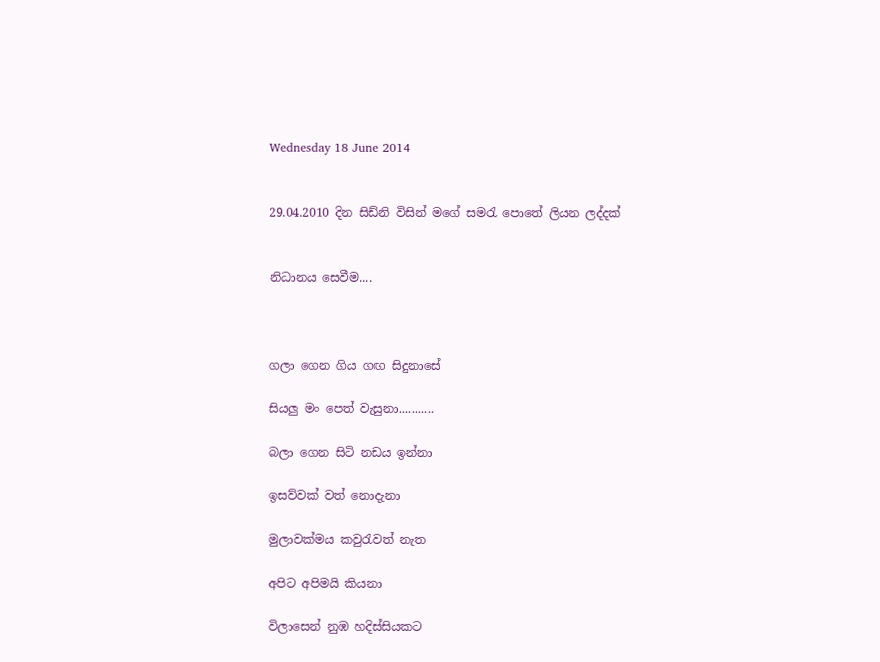Wednesday 18 June 2014


29.04.2010 දින සිඩ්නි විසින් මගේ සමරැ පොතේ ලියන ලද්දක්


නිධානය සෙවීම....



ගලා ගෙන ගිය ගඟ සිදුනාසේ

සියලු මං පෙත් වැසුනා...........

බලා ගෙන සිටි නඩය ඉන්නා

ඉසව්වක් වත් නොදැනා

මුලාවක්මය කවුරැවත් නැත

අපිට අපිමයි කියනා

විලාසෙන් නුඹ හදිස්සියකට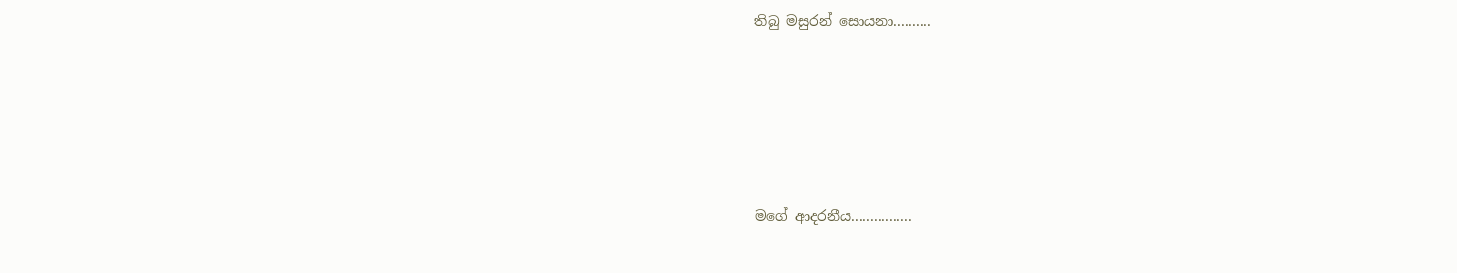තිබු මසුරන් සොයනා..........





මගේ ආදරනීය................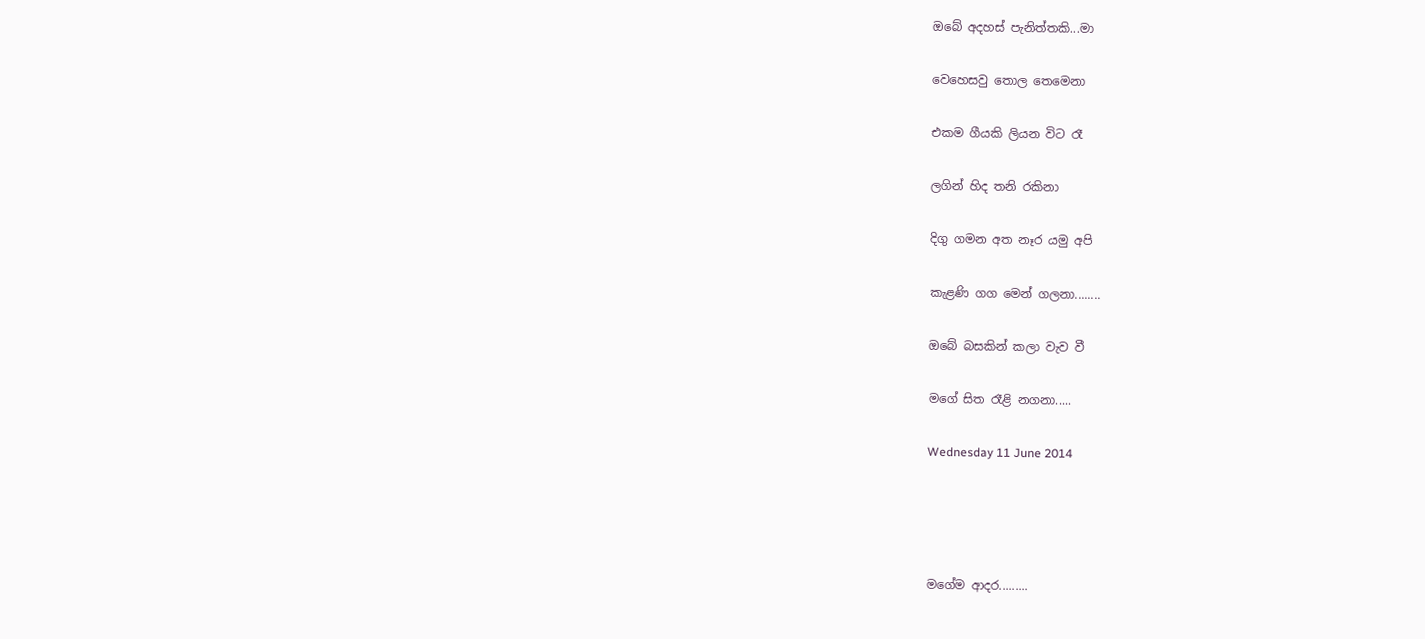ඔබේ අදහස් පැනිත්තකි...මා

වෙහෙසවු තොල තෙමෙනා

එකම ගීයකි ලියන විට රෑ

ලගින් හිද තනි රකිනා

දිගු ගමන අත නෑර යමු අපි

කැළණි ගග මෙන් ගලනා........

ඔබේ බසකින් කලා වැව වී

මගේ සිත රෑළි නගනා.....

Wednesday 11 June 2014




මගේම ආදර.........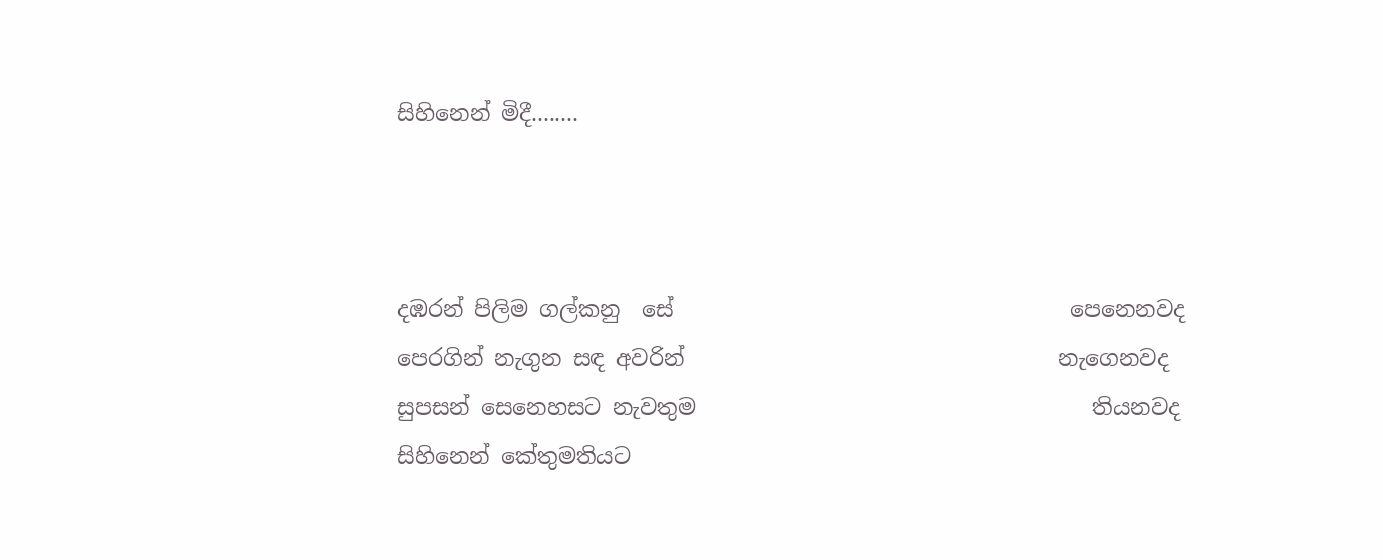සිහිනෙන් මිදී........



දඹරන් පිලිම ගල්කනු  සේ                                    පෙනෙනවද
පෙරගින් නැගුන සඳ අවරින්                                  නැගෙනවද
සුපසන් සෙනෙහසට නැවතුම                                    තියනවද
සිහිනෙන් කේතුමතියට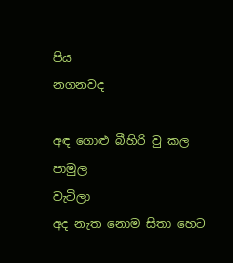පිය                                       නගනවද

අඳ ගොළු බීහිරි වු කල පාමුල                                       වැටිලා
අද නැත නොම සිතා හෙට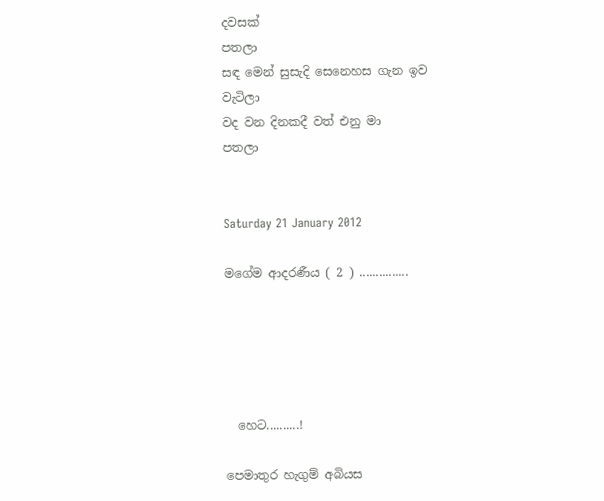දවසක්                                 පතලා
සඳ මෙන් සුසැදි සෙනෙහස ගැන ඉව                           වැටිලා
වද වන දිනකදී වත් එනු මා                                           පතලා


Saturday 21 January 2012

මගේම ආදරණීය ( 2 ) ...............





  හෙට..........!

පෙමාතුර හැගුම් අබියස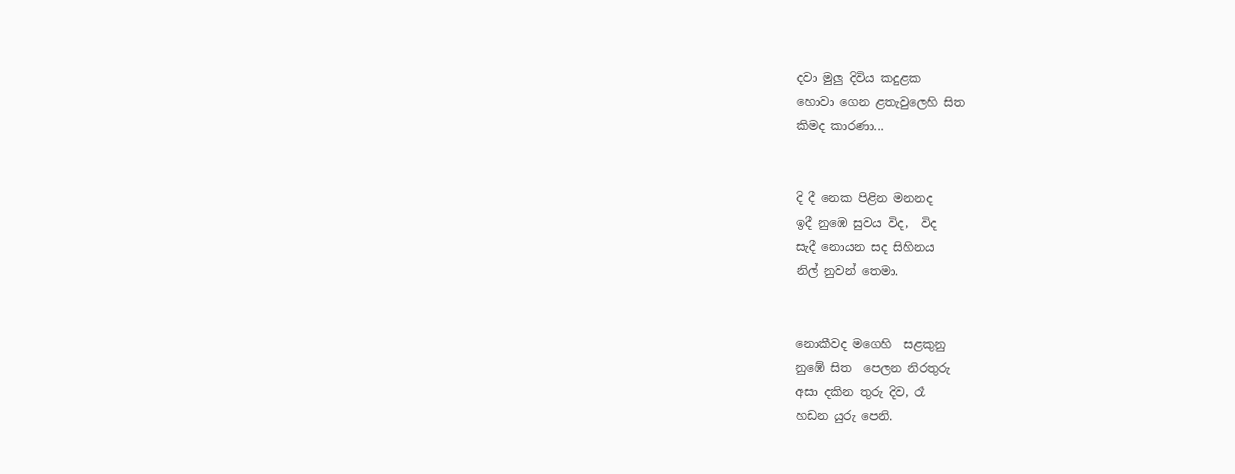දවා මුලු දිවිය කදුළක
හොවා ගෙන ළතැවුලෙහි සිත
කිමද කාරණා...


දි දී නෙක පිළින මනනද
ඉදී නුඹෙ සුවය විද,  විද
සැදී නොයන සද සිහිනය
නිල් නුවන් තෙමා.


නොකීවද මගෙහි  සළකුනු
නුඹේ සිත  පෙලන නිරතුරු
අසා දකින තුරු දිව, රෑ
හඩන යුරු පෙනි.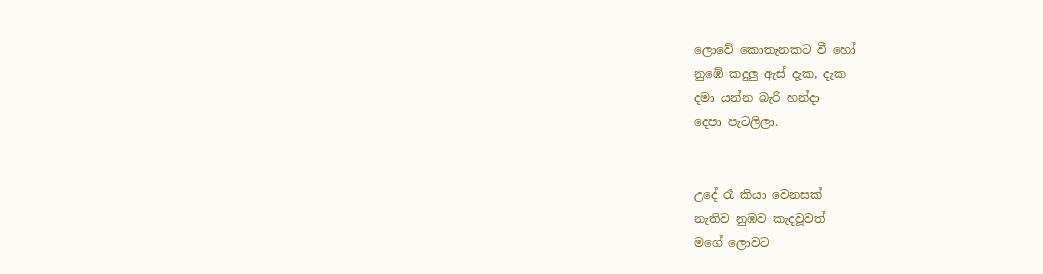ලොවේ කොතැනකට වී හෝ
නුඹේ කදුලු ඇස් දැක, දැක
දමා යන්න බැරි හන්දා
දෙපා පැටලිලා.


උදේ රෑ කියා වෙනසක්
නැතිව නුඹව කැදවූවත්
මගේ ලොවට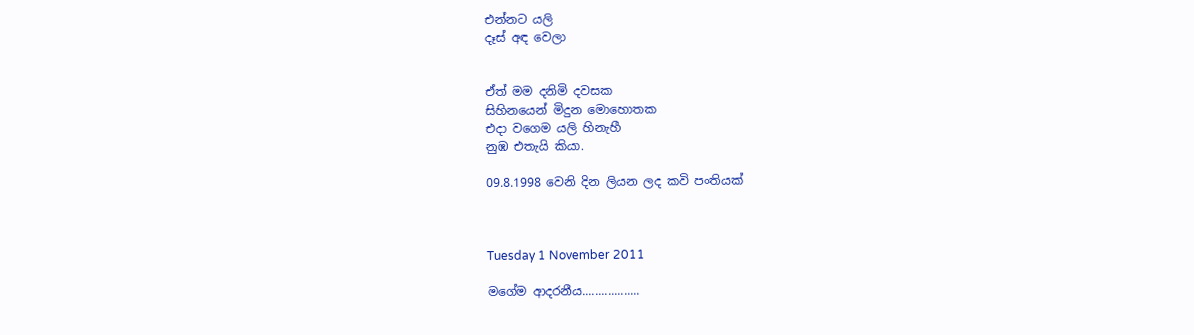එන්නට යලි
දෑස් අඳ වෙලා


ඒත් මම දනිමි දවසක
සිහිනයෙන් මිදුන මොහොතක
එදා වගෙම යලි හිනැහී
නුඹ එතැයි කියා.

09.8.1998 වෙනි දින ලියන ලද කවි පංතියක්



Tuesday 1 November 2011

මගේම ආදරනීය..................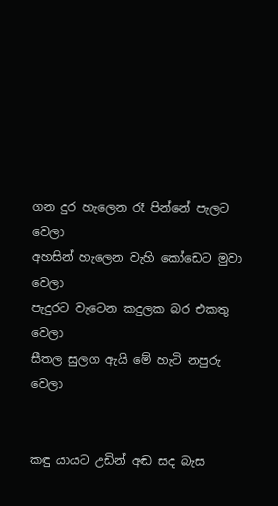ගන දුර හැලෙන රෑ පින්නේ පැලට                         වෙලා
අහසින් හැලෙන වැහි කෝඩෙට මුවා                     වෙලා
පැදුරට වැටෙන කදුලක බර එකතු                          වෙලා
සීතල සුලග ඇයි මේ හැටි නපුරු                            වෙලා


කඳු යායට උඩින් අඬ සද බැස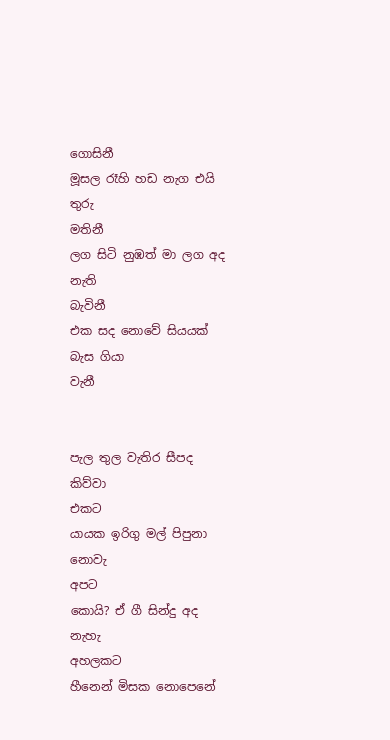ගොසිනී
මූසල රෑහි හඩ නැග එයි තුරු                                  මතිනී
ලග සිටි නුඹත් මා ලග අද නැති                             බැවිනී
එක සද නොවේ සියයක් බැස ගියා                          වැනී


පැල තුල වැතිර සීපද කිව්වා                                    එකට
යායක ඉරිගු මල් පිපුනා නොවැ                               අපට
කොයි? ඒ ගී සින්දු අද නැහැ                              අහලකට
හීනෙන් මිසක නොපෙනේ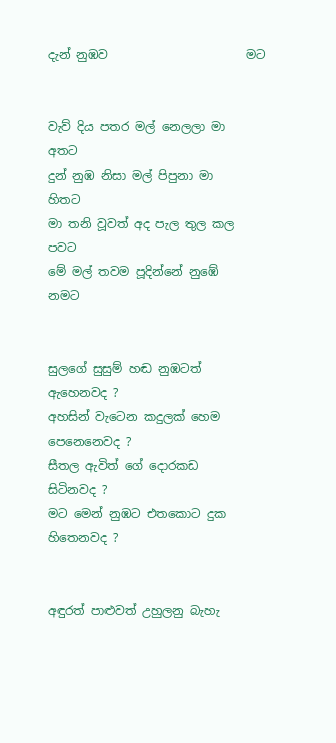දැන් නුඹව                       මට


වැව් දිය පතර මල් නෙලලා මා                                අතට
දුන් නුඹ නිසා මල් පිපුනා මා                                   හිතට
මා තනි වූවත් අද පැල තුල කල                                පවට
මේ මල් තවම පූදින්නේ නුඹේ                               නමට


සුලගේ සුසුම් හඬ නුඹටත්                           ඇහෙනවද ?
අහසින් වැටෙන කදුලක් හෙම                පෙනෙනෙවද ?
සීතල ඇවිත් ගේ දොරකඩ                              සිටිනවද ?
මට මෙන් නුඹට එතකොට දුක                    හිතෙනවද ?


අඳුරත් පාළුවත් උහුලනු බැහැ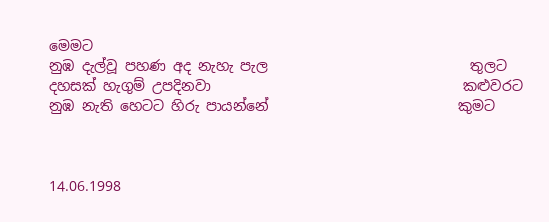මෙමට
නුඹ දැල්වූ පහණ අද නැහැ පැල                             තුලට
දහසක් හැගුම් උපදිනවා                                    කළුවරට
නුඹ නැති හෙටට හිරු පායන්නේ                           කුමට



14.06.1998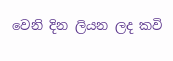වෙනි දින ලියන ලද කවි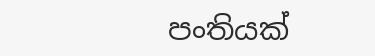පංතියක්